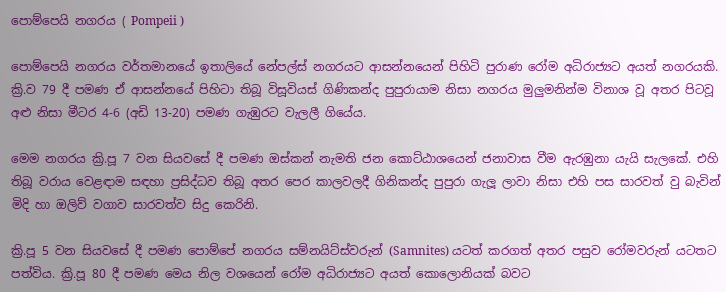පොම්පෙයි නගරය ( Pompeii )

පොම්පෙයි නගරය වර්තමානයේ ඉතාලියේ නේපල්ස් නගරයට ආසන්නයෙන් පිහිටි පුරාණ රෝම අධිරාජ්‍යට අයත් නගරයකි. ක්‍රි.ව 79 දී පමණ ඒ ආසන්නයේ පිහිටා තිබූ විසූවියස් ගිණිකන්ද පුපුරායාම නිසා නගරය මුලුමනින්ම විනාශ වූ අතර පිටවූ අළු නිසා මීටර 4-6 (අඩි 13-20) පමණ ගැඹුරට වැලලී ගියේය.

මෙම නගරය ක්‍රි.පූ 7 වන සියවසේ දී පමණ ඔස්කන් නැමති ජන කොට්ඨාශයෙන් ජනාවාස වීම ඇරඹුනා යැයි සැලකේ. එහි තිබූ වරාය වෙළඳාම සඳහා ප්‍රසිද්ධව තිබූ අතර පෙර කාලවලදී ගිනිකන්ද පුපුරා ගැලූ ලාවා නිසා එහි පස සාරවත් වු බැවින් මිදි හා ඔලිව් වගාව සාරවත්ව සිදු කෙරිනි.

ක්‍රි.පූ 5 වන සියවසේ දී පමණ පොම්පේ නගරය සම්නයිට්ස්වරුන් (Samnites) යටත් කරගත් අතර පසුව රෝමවරුන් යටතට පත්විය. ක්‍රි.පූ 80 දී පමණ මෙය නිල වශයෙන් රෝම අධිරාජ්‍යට අයත් කොලොනියක් බවට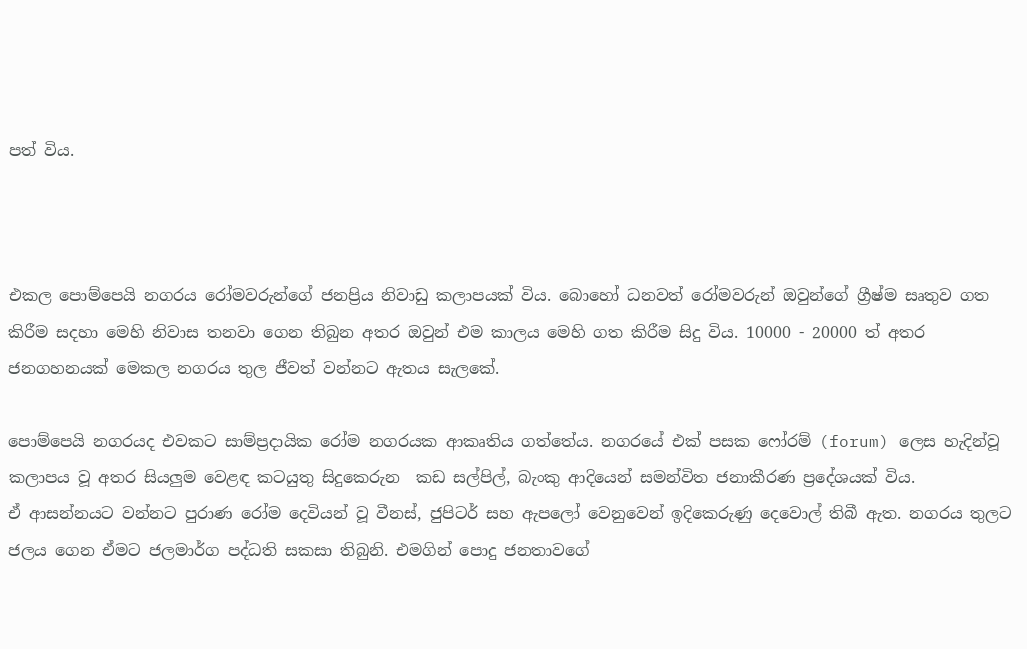පත් විය.



එකල පොම්පෙයි නගරය රෝමවරුන්ගේ ජනප්‍රිය නිවාඩු කලාපයක් විය. බොහෝ ධනවත් රෝමවරුන් ඔවුන්ගේ ග්‍රීෂ්ම සෘතුව ගත කිරීම සදහා මෙහි නිවාස තනවා ගෙන තිබුන අතර ඔවුන් එම කාලය මෙහි ගත කිරීම සිදු විය. 10000 - 20000 ත් අතර ජනගහනයක් මෙකල නගරය තුල ජීවත් වන්නට ඇතය සැලකේ.

පොම්පෙයි නගරයද එවකට සාම්ප්‍රදායික රෝම නගරයක ආකෘතිය ගත්තේය. නගරයේ එක් පසක ෆෝරම් (forum) ලෙස හැදින්වූ කලාපය වූ අතර සියලුම වෙළඳ කටයුතු සිදුකෙරුන  කඩ සල්පිල්, බැංකු ආදියෙන් සමන්විත ජනාකීරණ ප්‍රදේශයක් විය.
ඒ ආසන්නයට වන්නට පුරාණ රෝම දෙවියන් වූ වීනස්, ජුපිටර් සහ ඇපලෝ වෙනුවෙන් ඉදිකෙරුණු දෙවොල් තිබී ඇත. නගරය තුලට ජලය ගෙන ඒමට ජලමාර්ග පද්ධති සකසා තිබුනි. එමගින් පොදු ජනතාවගේ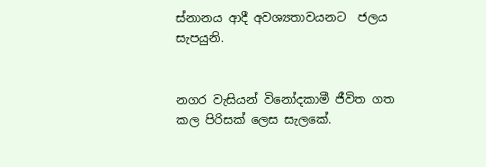ස්නානය ආදී අවශ්‍යතාවයනට  ජලය සැපයුනි.


නගර වැසියන් විනෝදකාමී ජීවිත ගත කල පිරිසක් ලෙස සැලකේ.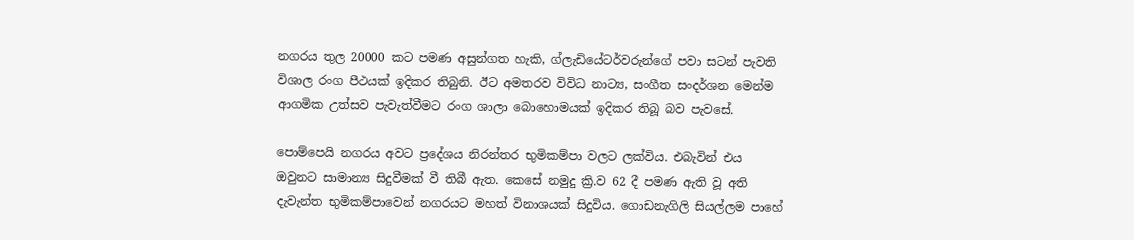නගරය තුල 20000 කට පමණ අසුන්ගත හැකි, ග්ලැඩියේටර්වරුන්ගේ පවා සටන් පැවති විශාල රංග පීථයක් ඉදිකර තිබුනි. ඊට අමතරව විවිධ නාට්‍ය, සංගීත සංදර්ශන මෙන්ම ආගමික උත්සව පැවැත්වීමට රංග ශාලා බොහොමයක් ඉදිකර තිබූ බව පැවසේ.

පොම්පෙයි නගරය අවට ප්‍රදේශය නිරන්තර භුමිකම්පා වලට ලක්විය. එබැවින් එය ඔවුනට සාමාන්‍ය සිදුවීමක් වී තිබී ඇත. කෙසේ නමුදු ක්‍රි.ව 62 දී පමණ ඇති වූ අති දැවැන්ත භුමිකම්පාවෙන් නගරයට මහත් විනාශයක් සිදුවිය. ගොඩනැගිලි සියල්ලම පාහේ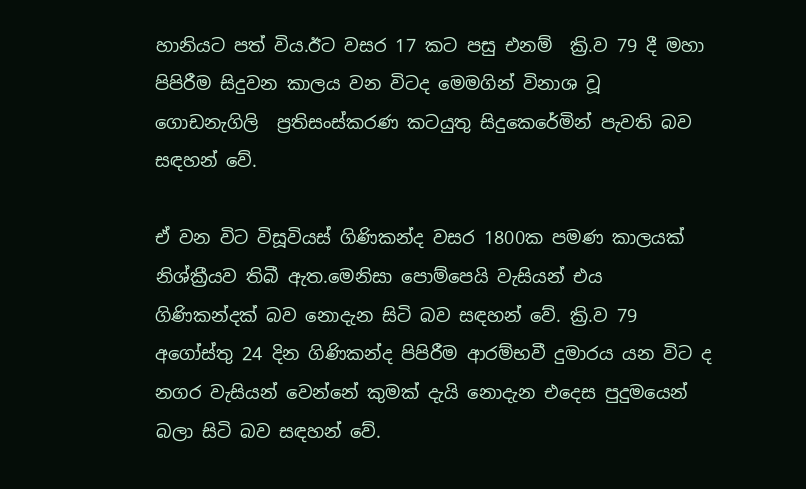හානියට පත් විය.ඊට වසර 17 කට පසු එනම්  ක්‍රි.ව 79 දී මහා පිපිරීම සිදුවන කාලය වන විටද මෙමගින් විනාශ වූ ගොඩනැගිලි  ප්‍රතිසංස්කරණ කටයුතු සිදුකෙරේමින් පැවති බව සඳහන් වේ.

ඒ වන විට විසූවියස් ගිණිකන්ද වසර 1800ක පමණ කාලයක් නිශ්ක්‍රීයව තිබී ඇත.මෙනිසා පොම්පෙයි වැසියන් එය ගිණිකන්දක් බව නොදැන සිටි බව සඳහන් වේ. ක්‍රි.ව 79 අගෝස්තු 24 දින ගිණිකන්ද පිපිරීම ආරම්භවී දුමාරය යන විට ද නගර වැසියන් වෙන්නේ කුමක් දැයි නොදැන එදෙස පුදුමයෙන් බලා සිටි බව සඳහන් වේ.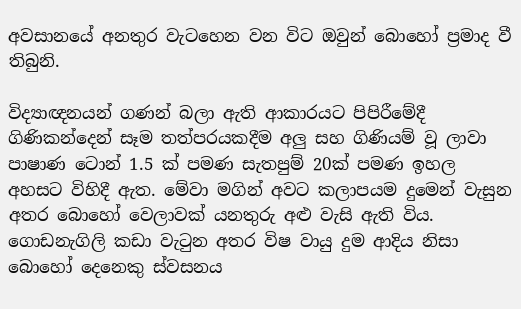අවසානයේ අනතුර වැටහෙන වන විට ඔවුන් බොහෝ ප්‍රමාද වී තිබුනි.

විද්‍යාඥනයන් ගණන් බලා ඇති ආකාරයට පිපිරීමේදී ගිණිකන්දෙන් සෑම තත්පරයකදීම අලු සහ ගිණියම් වූ ලාවා පාෂාණ ටොන් 1.5 ක් පමණ සැතපුම් 20ක් පමණ ඉහල අහසට විහිදී ඇත. මේවා මගින් අවට කලාපයම දුමෙන් වැසුන අතර බොහෝ වෙලාවක් යනතුරු අළු වැසි ඇති විය. ගොඩනැගිලි කඩා වැටුන අතර විෂ වායු දුම ආදිය නිසා බොහෝ දෙනෙකු ස්වසනය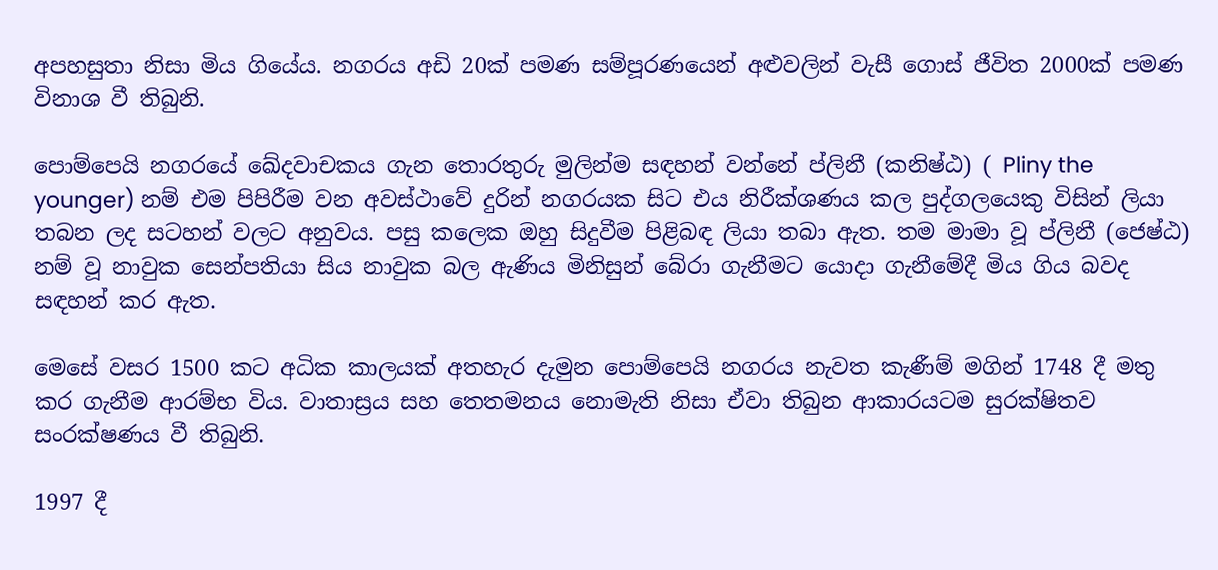අපහසුතා නිසා මිය ගියේය. නගරය අඩි 20ක් පමණ සම්පූරණයෙන් අළුවලින් වැසී ගොස් ජීවිත 2000ක් පමණ විනාශ වී තිබුනි.

පොම්පෙයි නගරයේ ඛේදවාචකය ගැන තොරතුරු මුලින්ම සඳහන් වන්නේ ප්ලිනී (කනිෂ්ඨ) ( Pliny the younger) නම් එම පිපිරීම වන අවස්ථාවේ දුරින් නගරයක සිට එය නිරීක්ශණය කල පුද්ගලයෙකු විසින් ලියා තබන ලද සටහන් වලට අනුවය. පසු කලෙක ඔහු සිදුවීම පිළිබඳ ලියා තබා ඇත. තම මාමා වූ ප්ලිනී (ජෙෂ්ඨ) නම් වූ නාවුක සෙන්පතියා සිය නාවුක බල ඇණිය මිනිසුන් බේරා ගැනීමට යොදා ගැනීමේදී මිය ගිය බවද සඳහන් කර ඇත.

මෙසේ වසර 1500 කට අධික කාලයක් අතහැර දැමුන පොම්පෙයි නගරය නැවත කැණීම් මගින් 1748 දී මතු කර ගැනීම ආරම්භ විය. වාතාස්‍රය සහ තෙතමනය නොමැති නිසා ඒවා තිබුන ආකාරයටම සුරක්ෂිතව සංරක්ෂණය වී තිබුනි.

1997 දී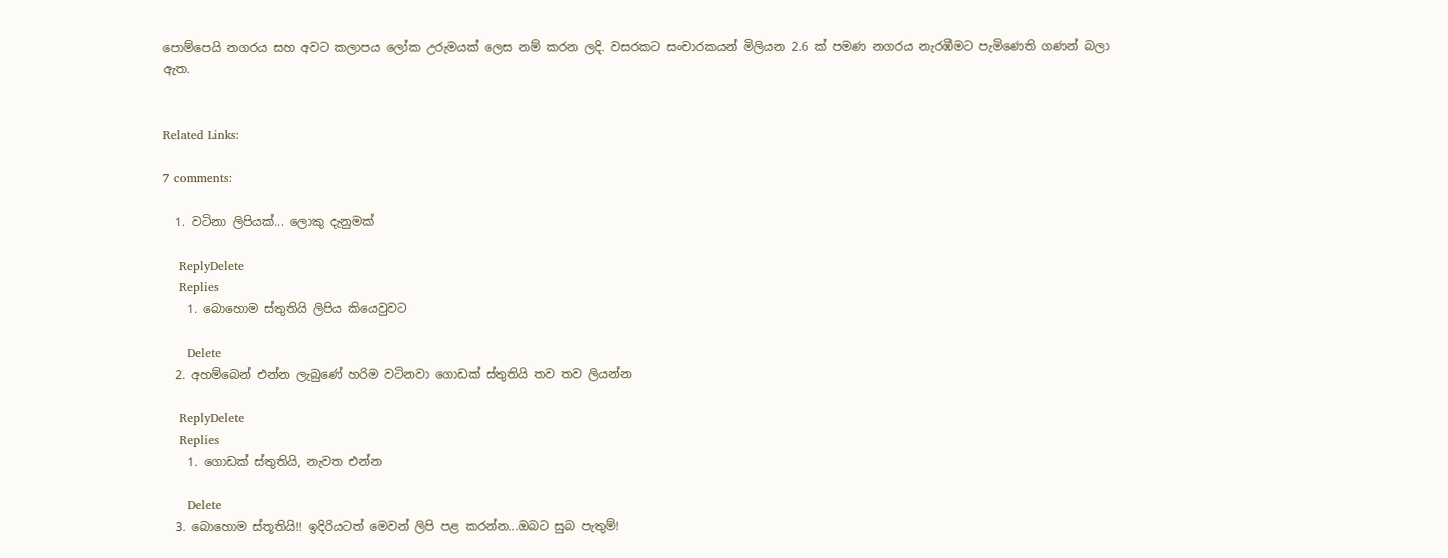පොම්පෙයි නගරය සහ අවට කලාපය ලෝක උරුමයක් ලෙස නම් කරන ලදි. වසරකට සංචාරකයන් මිලියන 2.6 ක් පමණ නගරය නැරඹීමට පැමිණෙති ගණන් බලා ඇත.


Related Links:

7 comments:

  1. වටිනා ලිපියක්... ලොකු දැනුමක්

    ReplyDelete
    Replies
    1. බොහොම ස්තුතියි ලිපිය කියෙවුවට

      Delete
  2. අහම්බෙන් එන්න ලැබුණේ හරිම වටිනවා ගොඩක් ස්තුතියි තව තව ලියන්න

    ReplyDelete
    Replies
    1. ගොඩක් ස්තුතියි, නැවත එන්න

      Delete
  3. බොහොම ස්තූතියි!! ඉදිරියටත් මෙවන් ලිපි පළ කරන්න...ඔබට සුබ පැතුම්!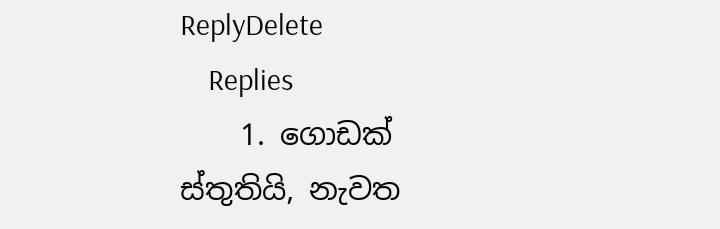ReplyDelete
    Replies
    1. ගොඩක් ස්තුතියි, නැවත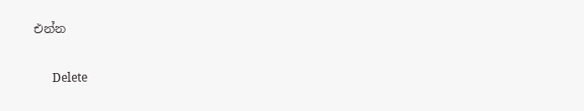එන්න

      Delete